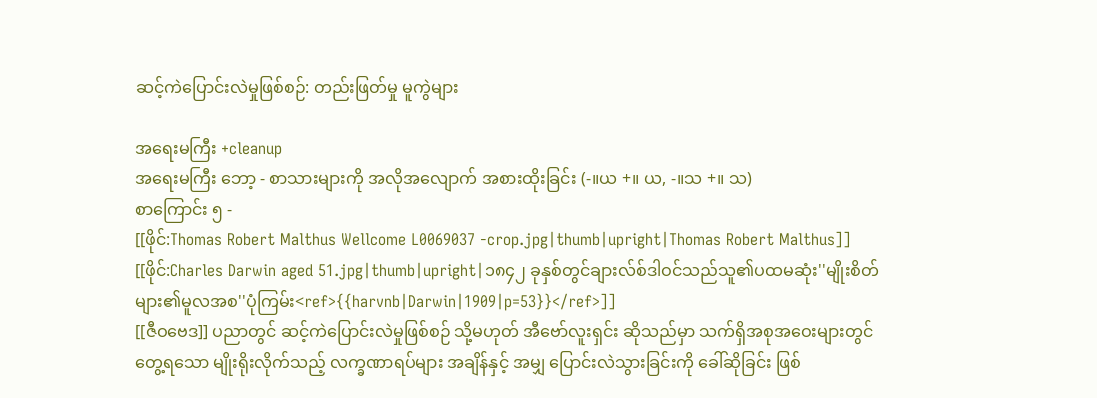ဆင့်ကဲပြောင်းလဲမှုဖြစ်စဉ်: တည်းဖြတ်မှု မူကွဲများ

အရေးမကြီး +cleanup
အရေးမကြီး ဘော့ - စာသားများကို အလိုအလျောက် အစားထိုးခြင်း (-။ယ +။ ယ, -။သ +။ သ)
စာကြောင်း ၅ -
[[ဖိုင်:Thomas Robert Malthus Wellcome L0069037 -crop.jpg|thumb|upright|Thomas Robert Malthus]]
[[ဖိုင်:Charles Darwin aged 51.jpg|thumb|upright|၁၈၄၂ ခုနှစ်တွင်ချားလ်စ်ဒါဝင်သည်သူ၏ပထမဆုံး''မျိုးစိတ်များ၏မူလအစ''ပုံကြမ်း<ref>{{harvnb|Darwin|1909|p=53}}</ref>]]
[[ဇီဝဗေဒ]] ပညာတွင် ဆင့်ကဲပြောင်းလဲမှုဖြစ်စဉ် သို့မဟုတ် အီဗော်လူးရှင်း ဆိုသည်မှာ သက်ရှိအစုအဝေးများတွင် တွေ့ရသော မျိုးရိုးလိုက်သည့် လက္ခဏာရပ်များ အချိန်နှင့် အမျှ ပြောင်းလဲသွားခြင်းကို ခေါ်ဆိုခြင်း ဖြစ်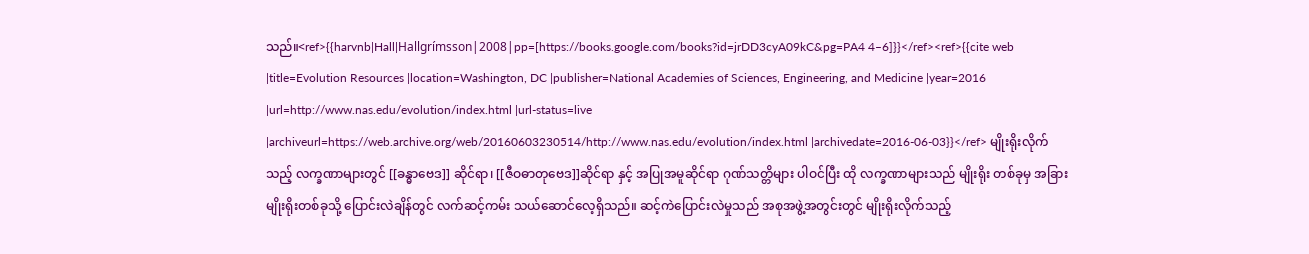သည်။<ref>{{harvnb|Hall|Hallgrímsson|2008|pp=[https://books.google.com/books?id=jrDD3cyA09kC&pg=PA4 4–6]}}</ref><ref>{{cite web |title=Evolution Resources |location=Washington, DC |publisher=National Academies of Sciences, Engineering, and Medicine |year=2016 |url=http://www.nas.edu/evolution/index.html |url-status=live |archiveurl=https://web.archive.org/web/20160603230514/http://www.nas.edu/evolution/index.html |archivedate=2016-06-03}}</ref> မျိုးရိုးလိုက်သည့် လက္ခဏာများတွင် [[ခန္ဓာဗေဒ]] ဆိုင်ရာ၊ [[ဇီဝဓာတုဗေဒ]]ဆိုင်ရာ နှင့် အပြုအမူဆိုင်ရာ ဂုဏ်သတ္တိများ ပါဝင်ပြီး ထို လက္ခဏာများသည် မျိုးရိုး တစ်ခုမှ အခြားမျိုးရိုးတစ်ခုသို့ ပြောင်းလဲချိန်တွင် လက်ဆင့်ကမ်း သယ်ဆောင်လေ့ရှိသည်။ ဆင့်ကဲပြောင်းလဲမှုသည် အစုအဖွဲ့အတွင်းတွင် မျိုးရိုးလိုက်သည့်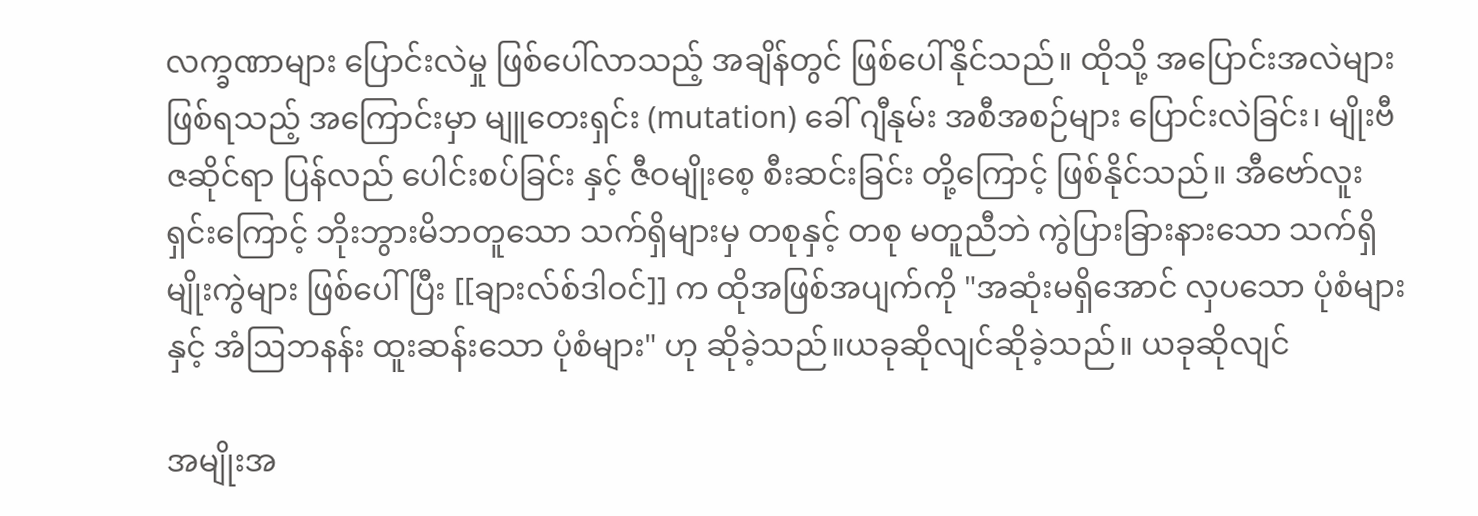လက္ခဏာများ ပြောင်းလဲမှု ဖြစ်ပေါ်လာသည့် အချိန်တွင် ဖြစ်ပေါ်နိုင်သည်။ ထိုသို့ အပြောင်းအလဲများ ဖြစ်ရသည့် အကြောင်းမှာ မျူတေးရှင်း (mutation) ခေါ် ဂျီနုမ်း အစီအစဉ်များ ပြောင်းလဲခြင်း၊ မျိုးဗီဇဆိုင်ရာ ပြန်လည် ပေါင်းစပ်ခြင်း နှင့် ဇီဝမျိုးစေ့ စီးဆင်းခြင်း တို့ကြောင့် ဖြစ်နိုင်သည်။ အီဗော်လူးရှင်းကြောင့် ဘိုးဘွားမိဘတူသော သက်ရှိများမှ တစုနှင့် တစု မတူညီဘဲ ကွဲပြားခြားနားသော သက်ရှိမျိုးကွဲများ ဖြစ်ပေါ်ပြီး [[ချားလ်စ်ဒါဝင်]] က ထိုအဖြစ်အပျက်ကို "အဆုံးမရှိအောင် လှပသော ပုံစံများ နှင့် အံဩဘနန်း ထူးဆန်းသော ပုံစံများ" ဟု ဆိုခဲ့သည်။ယခုဆိုလျင်ဆိုခဲ့သည်။ ယခုဆိုလျင်

အမျိုးအ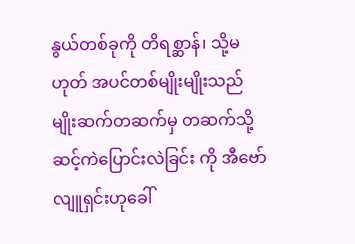နွယ်တစ်ခုကို တိရစ္ဆာန်၊ သို့မဟုတ် အပင်တစ်မျိုးမျိုးသည် မျိုးဆက်တဆက်မှ တဆက်သို့ ဆင့်ကဲပြောင်းလဲခြင်း ကို အီဗော်လျူရှင်းဟုခေါ်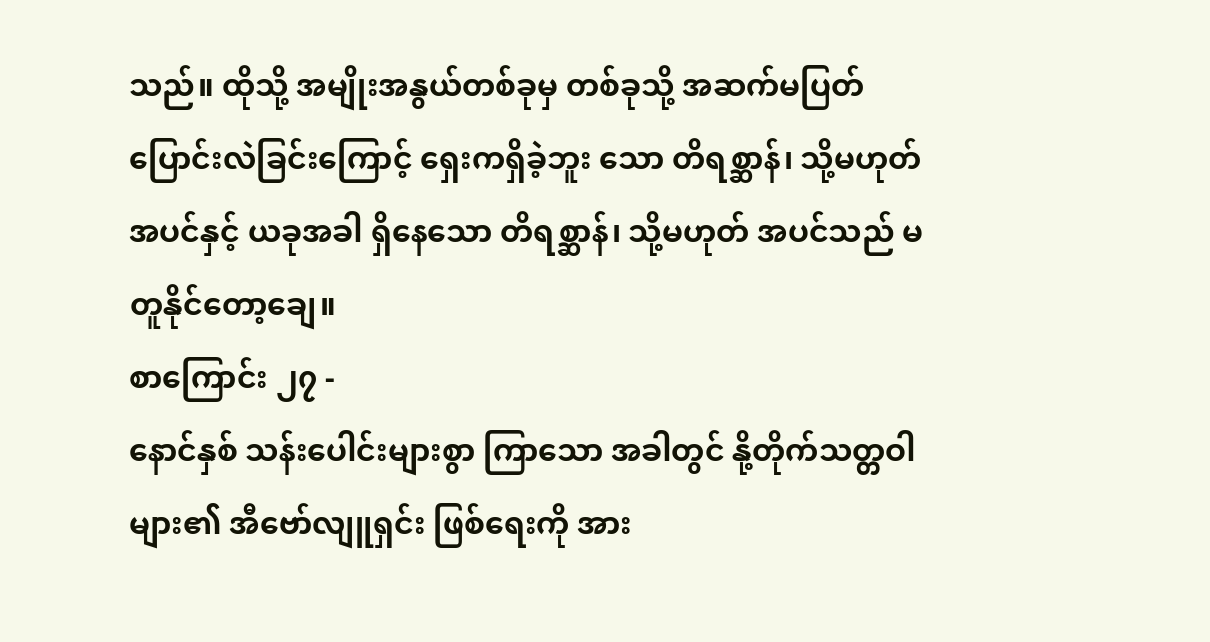သည်။ ထိုသို့ အမျိုးအနွယ်တစ်ခုမှ တစ်ခုသို့ အဆက်မပြတ် ပြောင်းလဲခြင်းကြောင့် ရှေးကရှိခဲ့ဘူး သော တိရစ္ဆာန်၊ သို့မဟုတ် အပင်နှင့် ယခုအခါ ရှိနေသော တိရစ္ဆာန်၊ သို့မဟုတ် အပင်သည် မတူနိုင်တော့ချေ။
စာကြောင်း ၂၇ -
နောင်နှစ် သန်းပေါင်းများစွာ ကြာသော အခါတွင် နို့တိုက်သတ္တဝါများ၏ အီဗော်လျူရှင်း ဖြစ်ရေးကို အား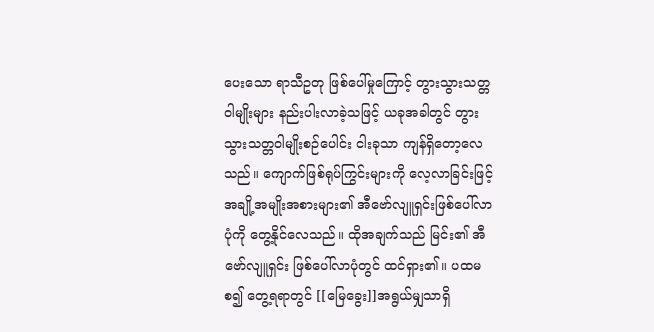ပေးသော ရာသီဥတု ဖြစ်ပေါ်မှုကြောင့် တွားသွားသတ္တဝါမျိုးများ နည်းပါးလာခဲ့သဖြင့် ယခုအခါတွင် တွားသွားသတ္တဝါမျိုးစဉ်ပေါင်း ငါးခုသာ ကျန်ရှိတော့လေသည်။ ကျောက်ဖြစ်ရုပ်ကြွင်းများကို လေ့လာခြင်းဖြင့် အချို့အမျိုးအစားများ၏ အီဗော်လျူရှင်းဖြစ်ပေါ်လာပုံကို တွေ့နိုင်လေသည်။ ထိုအချက်သည် မြင်း၏ အီဗော်လျူရှင်း ဖြစ်ပေါ်လာပုံတွင် ထင်ရှား၏။ ပထမစ၍ တွေ့ရရာတွင် [[မြေခွေး]]အရွယ်မျှသာရှိ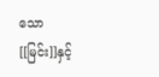သော [[မြင်း]]နှင့်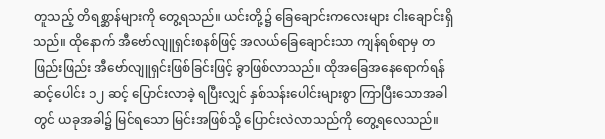တူသည့် တိရစ္ဆာန်များကို တွေ့ရသည်။ ယင်းတို့၌ ခြေချောင်းကလေးများ ငါးချောင်းရှိသည်။ ထိုနောက် အီဗော်လျူရှင်းစနစ်ဖြင့် အလယ်ခြေချောင်းသာ ကျန်ရစ်ရာမှ တဖြည်းဖြည်း အီဗော်လျူရှင်းဖြစ်ခြင်းဖြင့် ခွာဖြစ်လာသည်။ ထိုအခြေအနေရောက်ရန် ဆင့်ပေါင်း ၁၂ ဆင့် ပြောင်းလာခဲ့ ရပြီးလျှင် နှစ်သန်းပေါင်းများစွာ ကြာပြီးသောအခါတွင် ယခုအခါ၌ မြင်ရသော မြင်းအဖြစ်သို့ ပြောင်းလဲလာသည်ကို တွေ့ရလေသည်။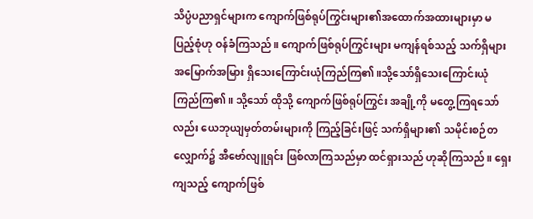သိပ္ပံပညာရှင်များက ကျောက်ဖြစ်ရုပ်ကြွင်းများ၏အထောက်အထားများမှာ မပြည့်စုံဟု ဝန်ခံကြသည်။ ကျောက်ဖြစ်ရုပ်ကြွင်းများ မကျန်ရစ်သည့် သက်ရှိများ အမြောက်အမြား ရှိသေးကြောင်းယုံကြည်ကြ၏။သို့သော်ရှိသေးကြောင်းယုံကြည်ကြ၏။ သို့သော် ထိုသို့ ကျောက်ဖြစ်ရုပ်ကြွင်း အချို့ကို မတွေ့ကြရသော်လည်း ယေဘုယျမှတ်တမ်းများကို ကြည့်ခြင်းဖြင့် သက်ရှိများ၏ သမိုင်းစဉ်တလျှောက်၌ အီဗော်လျူရှင်း ဖြစ်လာကြသည်မှာ ထင်ရှားသည် ဟုဆိုကြသည်။ ရှေးကျသည့် ကျောက်ဖြစ်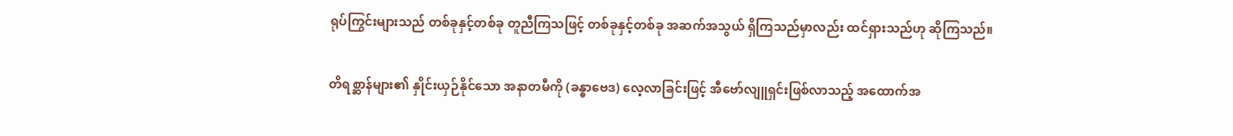ရုပ်ကြွင်းများသည် တစ်ခုနှင့်တစ်ခု တူညီကြသဖြင့် တစ်ခုနှင့်တစ်ခု အဆက်အသွယ် ရှိကြသည်မှာလည်း ထင်ရှားသည်ဟု ဆိုကြသည်။

တိရစ္ဆာန်များ၏ နှိုင်းယှဉ်နိုင်သော အနာတမီကို (ခန္ဓာဗေဒ) လေ့လာခြင်းဖြင့် အီဗော်လျူရှင်းဖြစ်လာသည့် အထောက်အ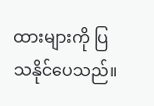ထားများကို ပြသနိုင်ပေသည်။